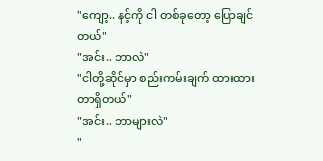"ကျော့.. နင့်ကို ငါ တစ်ခုတော့ ပြောချင်တယ်"
"အင်း.. ဘာလဲ"
"ငါတို့ဆိုင်မှာ စည်းကမ်းချက် ထားထားတာရှိတယ်"
"အင်း.. ဘာများလဲ"
"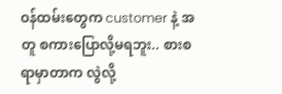ဝန်ထမ်းတွေက customer နဲ့ အတူ စကားပြောလို့မရဘူး.. စားစရာမှာတာက လွဲလို့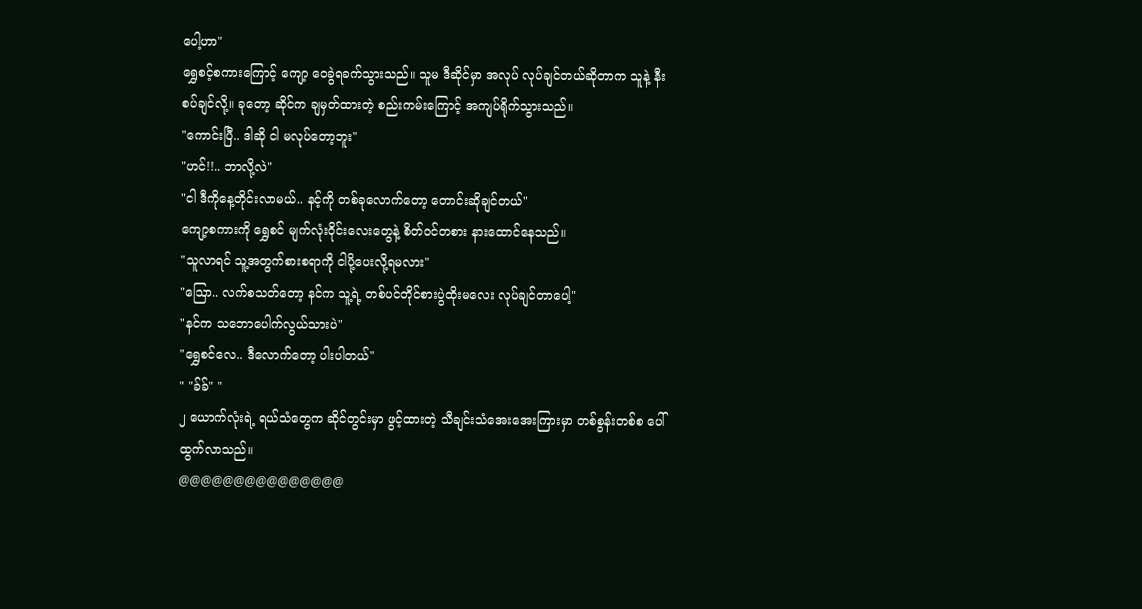ပေါ့ဟာ"
ရွှေစင့်စကားကြောင့် ကျော့ ဝေခွဲရခက်သွားသည်။ သူမ ဒီဆိုင်မှာ အလုပ် လုပ်ချင်တယ်ဆိုတာက သူနဲ့ နီးစပ်ချင်လို့။ ခုတော့ ဆိုင်က ချမှတ်ထားတဲ့ စည်းကမ်းကြောင့် အကျပ်ရိုက်သွားသည်။
"ကောင်းပြီ.. ဒါဆို ငါ မလုပ်တော့ဘူး"
"ဟင်!!.. ဘာလို့လဲ"
"ငါ ဒီကိုနေ့တိုင်းလာမယ်.. နင့်ကို တစ်ခုလောက်တော့ တောင်းဆိုချင်တယ်"
ကျော့စကားကို ရွှေစင် မျက်လုံးဝိုင်းလေးတွေနဲ့ စိတ်ဝင်တစား နားထောင်နေသည်။
"သူလာရင် သူ့အတွက်စားစရာကို ငါပို့ပေးလို့ရမလား"
"ဩော.. လက်စသတ်တော့ နင်က သူ့ရဲ့ တစ်ပင်တိုင်စားပွဲထိုးမလေး လုပ်ချင်တာပေါ့"
"နင်က သဘောပေါက်လွယ်သားပဲ"
"ရွှေစင်လေ.. ဒီလောက်တော့ ပါးပါတယ်"
" "ခ်ခ်" "
၂ ယောက်လုံးရဲ့ ရယ်သံတွေက ဆိုင်တွင်းမှာ ဖွင့်ထားတဲ့ သီချင်းသံအေးအေးကြားမှာ တစ်စွန်းတစ်စ ပေါ်ထွက်လာသည်။
@@@@@@@@@@@@@@@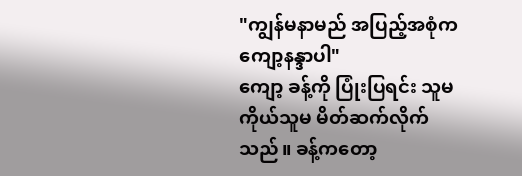"ကျွန်မနာမည် အပြည့်အစုံက ကျော့နန္ဒာပါ"
ကျော့ ခန့်ကို ပြုံးပြရင်း သူမကိုယ်သူမ မိတ်ဆက်လိုက်သည်။ ခန့်ကတော့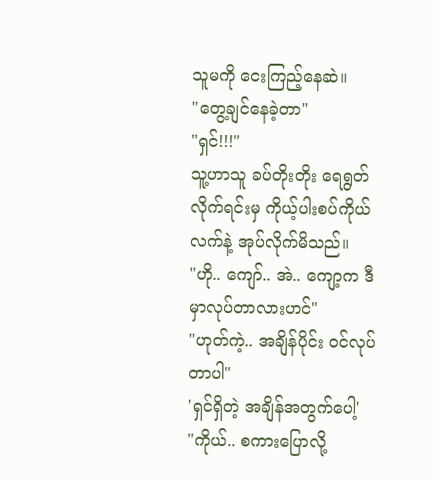သူမကို ငေးကြည့်နေဆဲ။
"တွေ့ချင်နေခဲ့တာ"
"ရှင်!!!"
သူ့ဟာသူ ခပ်တိုးတိုး ရေရွတ်လိုက်ရင်းမှ ကိုယ့်ပါးစပ်ကိုယ် လက်နဲ့ အုပ်လိုက်မိသည်။
"ဟို.. ကျော်.. အဲ.. ကျော့က ဒီမှာလုပ်တာလားဟင်"
"ဟုတ်ကဲ့.. အချိန်ပိုင်း ဝင်လုပ်တာပါ"
'ရှင်ရှိတဲ့ အချိန်အတွက်ပေါ့'
"ကိုယ်.. စကားပြောလို့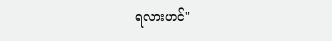ရလားဟင်"